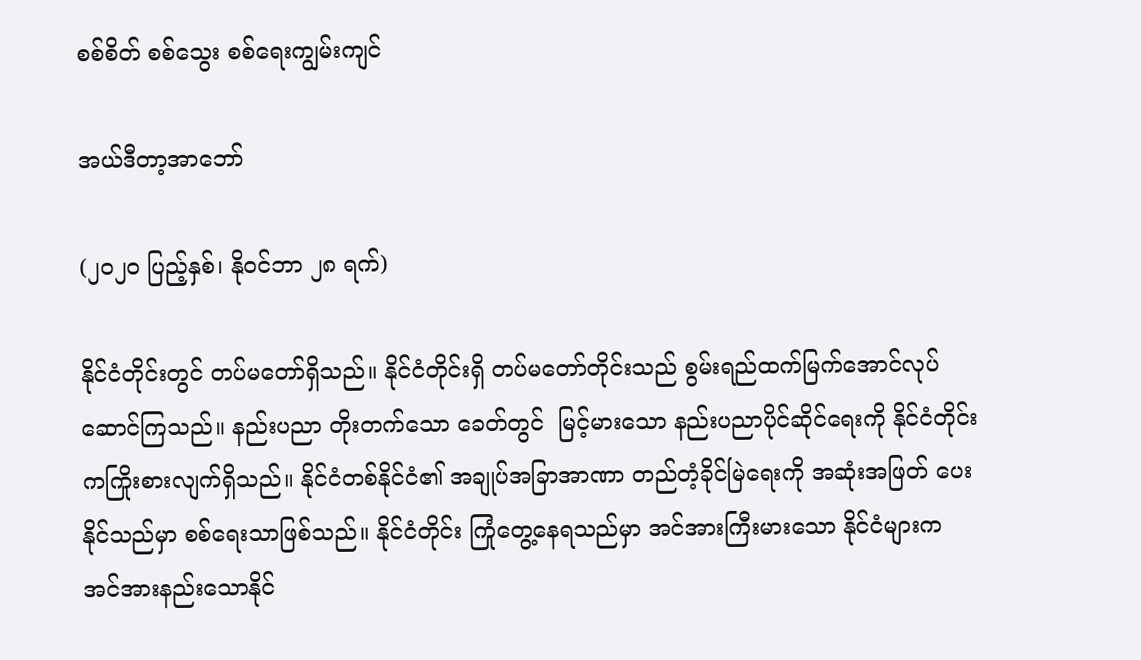စစ်စိတ် စစ်သွေး စစ်ရေးကျွမ်းကျင်

အယ်ဒီတာ့အာဘော်

(၂၀၂၀ ပြည့်နှစ်၊ နိုဝင်ဘာ ၂၈ ရက်)

နိုင်ငံတိုင်းတွင် တပ်မတော်ရှိသည်။ နိုင်ငံတိုင်းရှိ တပ်မတော်တိုင်းသည် စွမ်းရည်ထက်မြက်အောင်လုပ်ဆောင်ကြသည်။ နည်းပညာ တိုးတက်သော ခေတ်တွင်  မြင့်မားသော နည်းပညာပိုင်ဆိုင်ရေးကို နိုင်ငံတိုင်းကကြိုးစားလျက်ရှိသည်။ နိုင်ငံတစ်နိုင်ငံ၏ အချုပ်အခြာအာဏာ တည်တံ့ခိုင်မြဲရေးကို အဆုံးအဖြတ် ပေးနိုင်သည်မှာ စစ်ရေးသာဖြစ်သည်။ နိုင်ငံတိုင်း ကြုံတွေ့နေရသည်မှာ အင်အားကြီးမားသော နိုင်ငံများက အင်အားနည်းသောနိုင်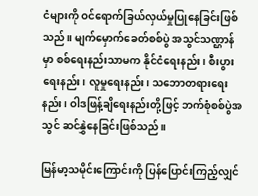ငံများကို ဝင်ရောက်ခြယ်လှယ်မှုပြုနေခြင်းဖြစ်သည်။ မျက်မှောက်ခေတ်စစ်ပွဲ အသွင်သဏ္ဌာန်မှာ စစ်ရေးနည်းသာမက နိုင်ငံရေးနည်း၊ စီးပွားရေးနည်း၊ လူမှုရေးနည်း၊ သဘောတရားရေးနည်း၊ ဝါဒဖြန့်ချိရေးနည်းတို့ဖြင့် ဘက်စုံစစ်ပွဲအသွင် ဆင်နွှဲနေခြင်းဖြစ်သည်။

မြန်မာ့သမိုင်းကြောင်းကို ပြန်ပြောင်းကြည့်လျှင်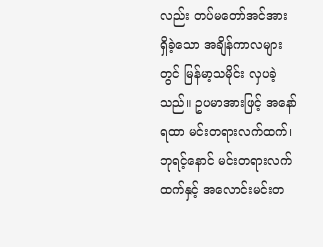လည်း တပ်မတော်အင်အား ရှိခဲ့သော အချိန်ကာလများတွင် မြန်မာ့သမိုင်း လှပခဲ့သည်။ ဥပမာအားဖြင့် အနော်ရထာ မင်းတရားလက်ထက်၊ ဘုရင့်နောင် မင်းတရားလက်ထက်နှင့် အလောင်းမင်းတ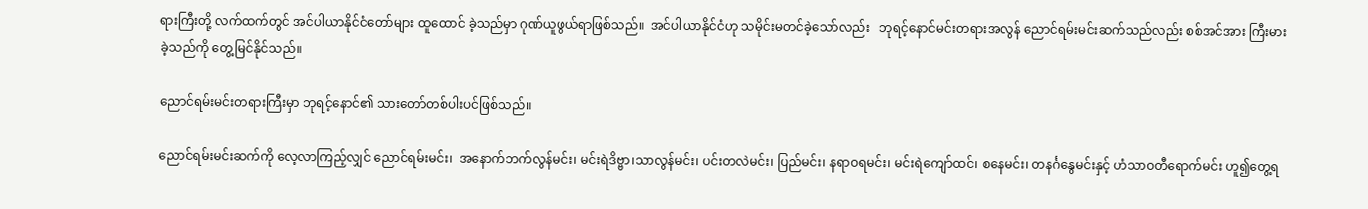ရားကြီးတို့ လက်ထက်တွင် အင်ပါယာနိုင်ငံတော်များ ထူထောင် ခဲ့သည်မှာ ဂုဏ်ယူဖွယ်ရာဖြစ်သည်။  အင်ပါယာနိုင်ငံဟု သမိုင်းမတင်ခဲ့သော်လည်း   ဘုရင့်နောင်မင်းတရားအလွန် ညောင်ရမ်းမင်းဆက်သည်လည်း စစ်အင်အား ကြီးမားခဲ့သည်ကို တွေ့မြင်နိုင်သည်။

ညောင်ရမ်းမင်းတရားကြီးမှာ ဘုရင့်နောင်၏ သားတော်တစ်ပါးပင်ဖြစ်သည်။

ညောင်ရမ်းမင်းဆက်ကို လေ့လာကြည့်လျှင် ညောင်ရမ်းမင်း၊  အနောက်ဘက်လွန်မင်း၊ မင်းရဲဒိဗ္ဗာ၊သာလွန်မင်း၊ ပင်းတလဲမင်း၊ ပြည်မင်း၊ နရာဝရမင်း၊ မင်းရဲကျော်ထင်၊ စနေမင်း၊ တနင်္ဂနွေမင်းနှင့် ဟံသာဝတီရောက်မင်း ဟူ၍တွေ့ရ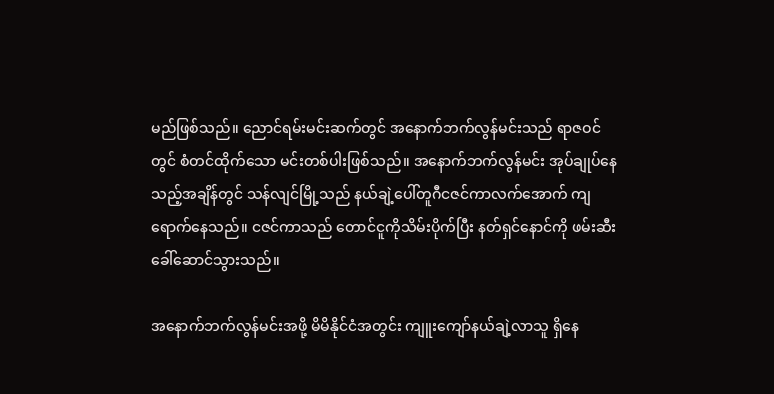မည်ဖြစ်သည်။ ညောင်ရမ်းမင်းဆက်တွင် အနောက်ဘက်လွန်မင်းသည် ရာဇဝင်တွင် စံတင်ထိုက်သော မင်းတစ်ပါးဖြစ်သည်။ အနောက်ဘက်လွန်မင်း အုပ်ချုပ်နေသည့်အချိန်တွင် သန်လျင်မြို့သည် နယ်ချဲ့ပေါ်တူဂီငဇင်ကာလက်အောက် ကျရောက်နေသည်။ ငဇင်ကာသည် တောင်ငူကိုသိမ်းပိုက်ပြီး နတ်ရှင်နောင်ကို ဖမ်းဆီးခေါ်ဆောင်သွားသည်။

အနောက်ဘက်လွန်မင်းအဖို့ မိမိနိုင်ငံအတွင်း ကျူးကျော်နယ်ချဲ့လာသူ ရှိနေ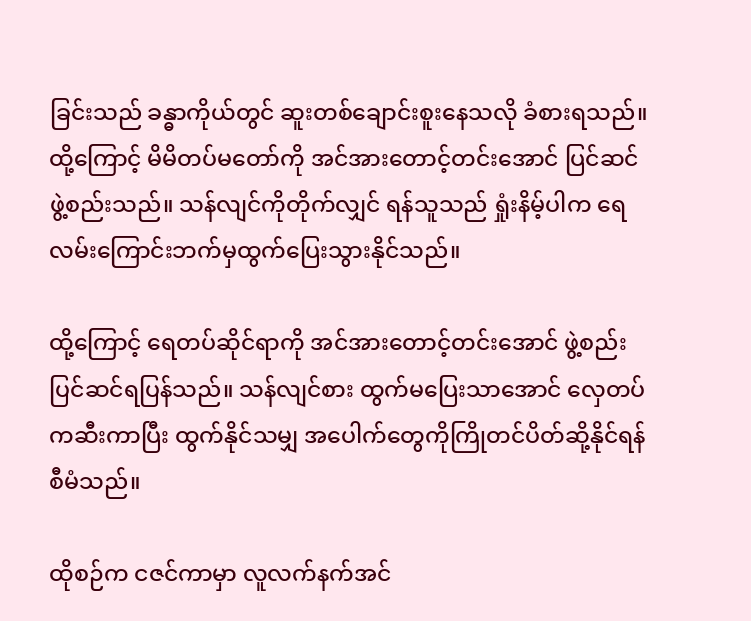ခြင်းသည် ခန္ဓာကိုယ်တွင် ဆူးတစ်ချောင်းစူးနေသလို ခံစားရသည်။ ထို့ကြောင့် မိမိတပ်မတော်ကို အင်အားတောင့်တင်းအောင် ပြင်ဆင်ဖွဲ့စည်းသည်။ သန်လျင်ကိုတိုက်လျှင် ရန်သူသည် ရှုံးနိမ့်ပါက ရေလမ်းကြောင်းဘက်မှထွက်ပြေးသွားနိုင်သည်။

ထို့ကြောင့် ရေတပ်ဆိုင်ရာကို အင်အားတောင့်တင်းအောင် ဖွဲ့စည်းပြင်ဆင်ရပြန်သည်။ သန်လျင်စား ထွက်မပြေးသာအောင် လှေတပ်ကဆီးကာပြီး ထွက်နိုင်သမျှ အပေါက်တွေကိုကြိုတင်ပိတ်ဆို့နိုင်ရန် စီမံသည်။

ထိုစဉ်က ငဇင်ကာမှာ လူလက်နက်အင်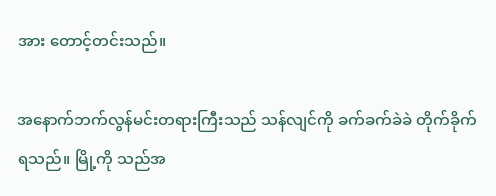အား တောင့်တင်းသည်။

အနောက်ဘက်လွန်မင်းတရားကြီးသည် သန်လျင်ကို ခက်ခက်ခဲခဲ တိုက်ခိုက်ရသည်။ မြို့ကို သည်အ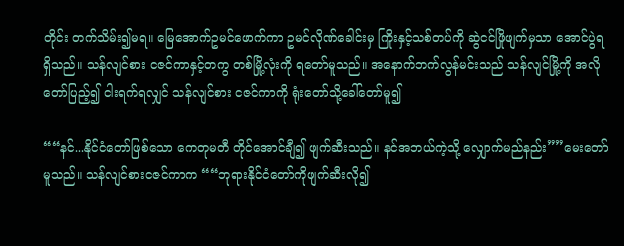တိုင်း တက်သိမ်း၍မရ။ မြေအောက်ဥမင်ဖောက်ကာ ဥမင်လိုဏ်ခေါင်းမှ ကြိုးနှင့်သစ်တပ်ကို ဆွဲငင်ဖြိုဖျက်မှသာ အောင်ပွဲရရှိသည်။ သန်လျင်စား ငဇင်ကာနှင့်တကွ တစ်မြို့လုံးကို ရတော်မူသည်။ အနောက်ဘက်လွန်မင်းသည် သန်လျင်မြို့ကို အလိုတော်ပြည့်၍ ငါးရက်ရလျှင် သန်လျင်စား ငဇင်ကာကို ရုံးတော်သို့ခေါ်တော်မူ၍

““နင်...နိုင်ငံတော်ဖြစ်သော ကေတုမတီ တိုင်အောင်ချီ၍ ဖျက်ဆီးသည်။ နင်အဘယ်ကဲ့သို့ လျှောက်မည်နည်း””မေးတော်မူသည်။ သန်လျင်စားငဇင်ကာက ““ဘုရားနိုင်ငံတော်ကိုဖျက်ဆီးလို၍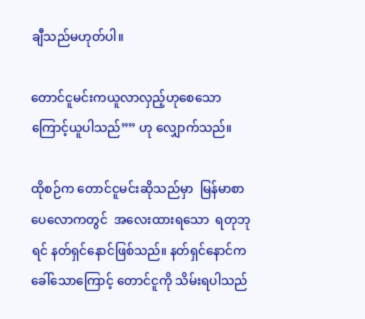ချီသည်မဟုတ်ပါ။

တောင်ငူမင်းကယူလာလှည့်ဟုစေသောကြောင့်ယူပါသည်”” ဟု လျှောက်သည်။

ထိုစဉ်က တောင်ငူမင်းဆိုသည်မှာ  မြန်မာစာပေလောကတွင်  အလေးထားရသော  ရတုဘုရင် နတ်ရှင်နောင်ဖြစ်သည်။ နတ်ရှင်နောင်က ခေါ်သောကြောင့် တောင်ငူကို သိမ်းရပါသည်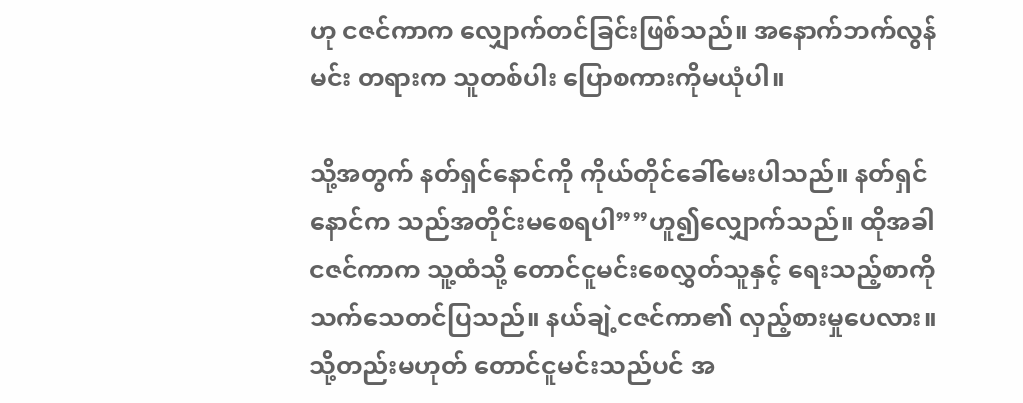ဟု ငဇင်ကာက လျှောက်တင်ခြင်းဖြစ်သည်။ အနောက်ဘက်လွန်မင်း တရားက သူတစ်ပါး ပြောစကားကိုမယုံပါ။

သို့အတွက် နတ်ရှင်နောင်ကို ကိုယ်တိုင်ခေါ်မေးပါသည်။ နတ်ရှင်နောင်က သည်အတိုင်းမစေရပါ””ဟူ၍လျှောက်သည်။ ထိုအခါ ငဇင်ကာက သူ့ထံသို့ တောင်ငူမင်းစေလွှတ်သူနှင့် ရေးသည့်စာကိုသက်သေတင်ပြသည်။ နယ်ချဲ့ငဇင်ကာ၏ လှည့်စားမှုပေလား။ သို့တည်းမဟုတ် တောင်ငူမင်းသည်ပင် အ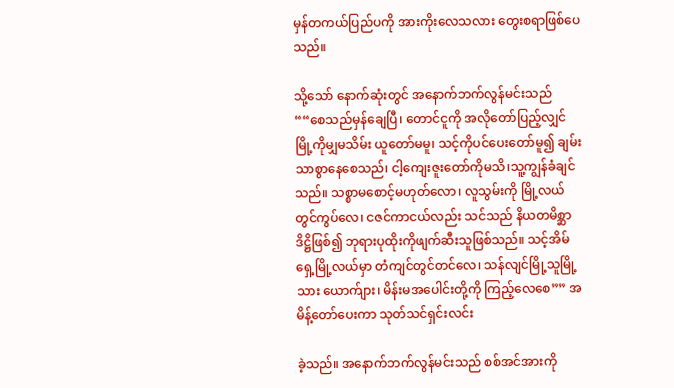မှန်တကယ်ပြည်ပကို အားကိုးလေသလား တွေးစရာဖြစ်ပေသည်။

သို့သော် နောက်ဆုံးတွင် အနောက်ဘက်လွန်မင်းသည် ““စေသည်မှန်ချေပြီ၊ တောင်ငူကို အလိုတော်ပြည့်လျှင် မြို့ကိုမျှမသိမ်း ယူတော်မမူ၊ သင့်ကိုပင်ပေးတော်မူ၍ ချမ်းသာစွာနေစေသည်၊ ငါ့ကျေးဇူးတော်ကိုမသိ၊သူ့ကျွန်ခံချင်သည်။ သစ္စာမစောင့်မဟုတ်လော၊ လူသွမ်းကို မြို့လယ်တွင်ကွပ်လေ၊ ငဇင်ကာငယ်လည်း သင်သည် နိယတမိစ္ဆာဒိဋ္ဌိဖြစ်၍ ဘုရားပုထိုးကိုဖျက်ဆီးသူဖြစ်သည်။ သင့်အိမ်ရှေ့မြို့လယ်မှာ တံကျင်တွင်တင်လေ၊ သန်လျင်မြို့သူမြို့သား ယောက်ျား၊ မိန်းမအပေါင်းတို့ကို ကြည့်လေစေ”” အမိန့်တော်ပေးကာ သုတ်သင်ရှင်းလင်း

ခဲ့သည်။ အနောက်ဘက်လွန်မင်းသည် စစ်အင်အားကို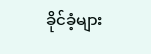ခိုင်ခံ့များ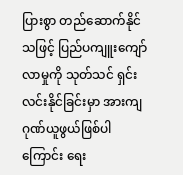ပြားစွာ တည်ဆောက်နိုင်သဖြင့် ပြည်ပကျူးကျော်လာမှုကို သုတ်သင် ရှင်းလင်းနိုင်ခြင်းမှာ အားကျဂုဏ်ယူဖွယ်ဖြစ်ပါကြောင်း ရေး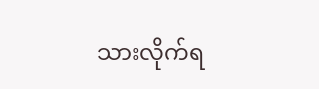သားလိုက်ရ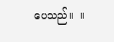ပေသည်။  ။